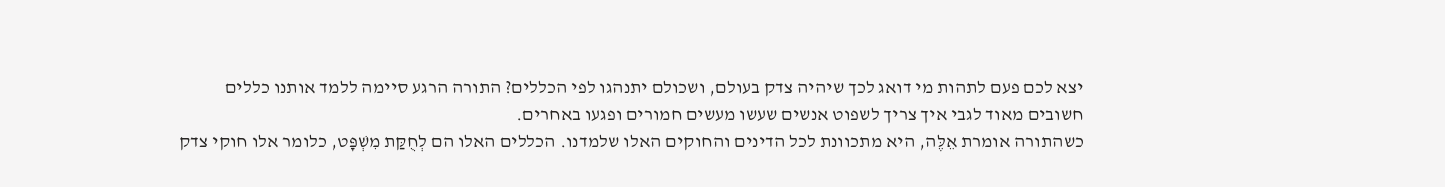יצא לכם פעם לתהות מי דואג לכך שיהיה צדק בעולם, ושכולם יתנהגו לפי הכללים? התורה הרגע סיימה ללמד אותנו כללים חשובים מאוד לגבי איך צריך לשפוט אנשים שעשו מעשים חמורים ופגעו באחרים.
כשהתורה אומרת אֵלֶּה, היא מתכוונת לכל הדינים והחוקים האלו שלמדנו. הכללים האלו הם לְחֻקַּת מִשְׁפָּט, כלומר אלו חוקי צדק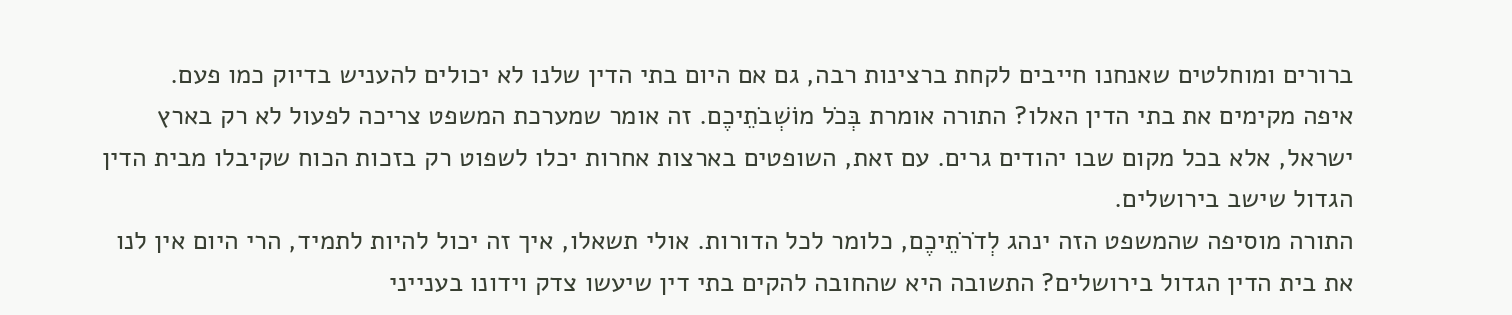ברורים ומוחלטים שאנחנו חייבים לקחת ברצינות רבה, גם אם היום בתי הדין שלנו לא יכולים להעניש בדיוק כמו פעם.
איפה מקימים את בתי הדין האלו? התורה אומרת בְּכֹל מוֹשְׁבֹתֵיכֶם. זה אומר שמערכת המשפט צריכה לפעול לא רק בארץ ישראל, אלא בכל מקום שבו יהודים גרים. עם זאת, השופטים בארצות אחרות יכלו לשפוט רק בזכות הכוח שקיבלו מבית הדין הגדול שישב בירושלים.
התורה מוסיפה שהמשפט הזה ינהג לְדֹרֹתֵיכֶם, כלומר לכל הדורות. אולי תשאלו, איך זה יכול להיות לתמיד, הרי היום אין לנו את בית הדין הגדול בירושלים? התשובה היא שהחובה להקים בתי דין שיעשו צדק וידונו בענייני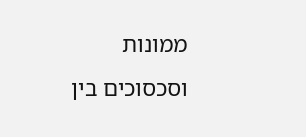ממונות וסכסוכים בין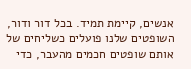אנשים, קיימת תמיד. בכל דור ודור, השופטים שלנו פועלים כשליחים של אותם שופטים חכמים מהעבר, כדי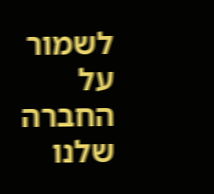לשמור על החברה שלנו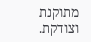מתוקנת וצודקת.